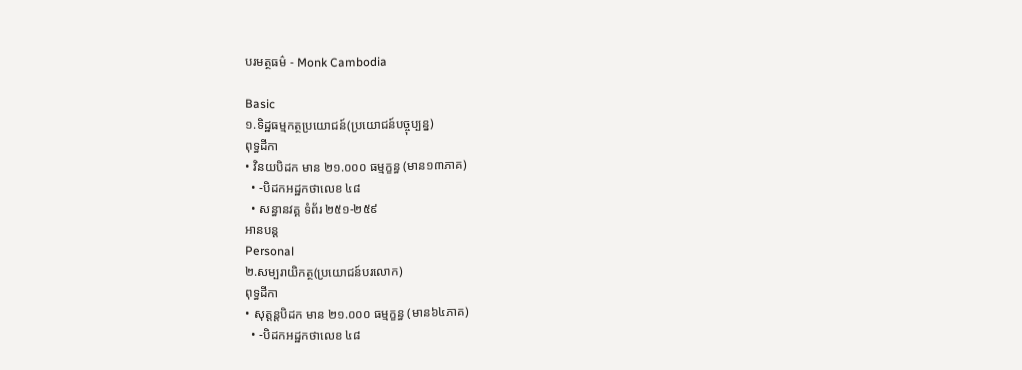បរមត្ថធម៌ - Monk Cambodia

Basic
១.ទិដ្ឋធម្មកត្ថប្រយោជន៍(ប្រយោជន៍បច្ចុប្បន្ន)
ពុទ្ធដីកា
• វិនយបិដក មាន ២១.០០០ ធម្មក្ខន្ធ (មាន១៣ភាគ)
  • -បិដកអដ្ឋកថាលេខ ៤៨
  • សន្ធានវគ្គ ទំព័រ ២៥១-២៥៩
អានបន្ត
Personal
២.សម្បរាយិកត្ថ(ប្រយោជន៍បរលោក)
ពុទ្ធដីកា
• សុត្តន្តបិដក មាន ២១.០០០ ធម្មក្ខន្ធ (មាន៦៤ភាគ)
  • -បិដកអដ្ឋកថាលេខ ៤៨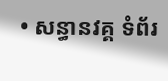• សន្ធានវគ្គ ទំព័រ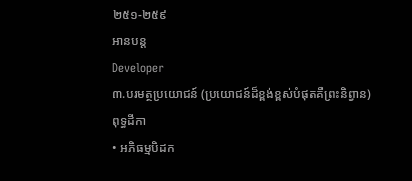២៥១-២៥៩
អានបន្ត
Developer
៣.បរមត្ថប្រយោជន៍ (ប្រយោជន៍ដ៏ខ្ពង់ខ្ពស់បំផុតគឺព្រះនិព្វាន)
ពុទ្ធដីកា
• អភិធម្មបិដក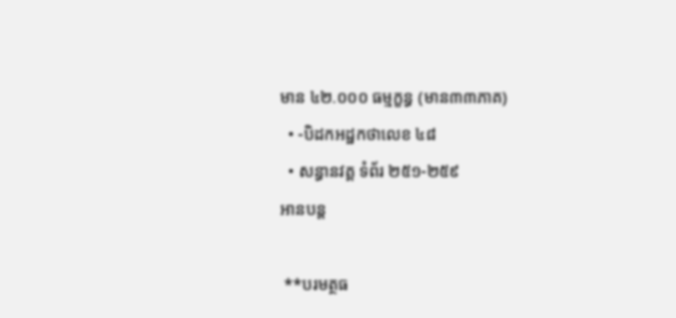មាន ៤២.០០០ ធម្មក្ខន្ធ (មាន៣៣ភាគ)
  • -បិដកអដ្ឋកថាលេខ ៤៨
  • សន្ធានវគ្គ ទំព័រ ២៥១-២៥៩
អានបន្ត

 **បរមត្ថធ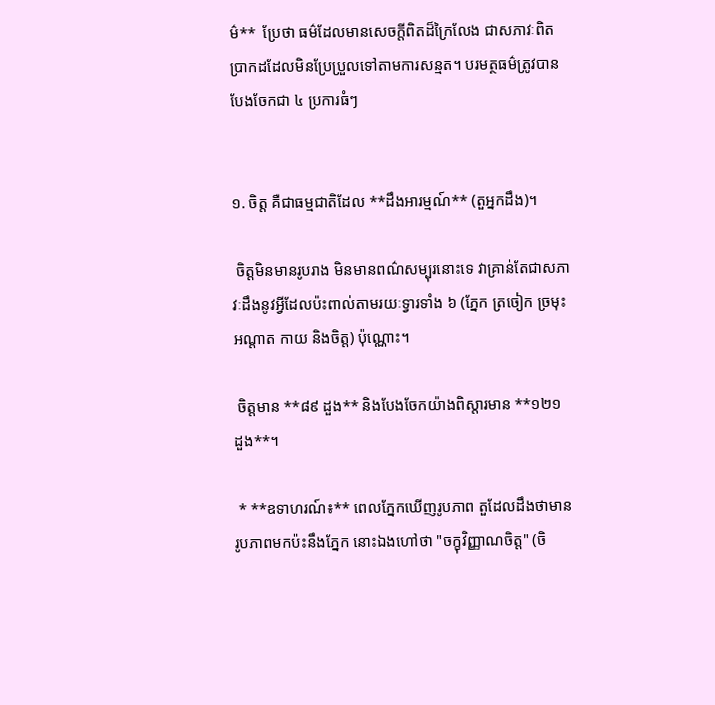ម៌**  ប្រែថា ធម៌ដែលមានសេចក្តីពិតដ៏ក្រៃលែង ជាសភាវៈពិតប្រាកដដែលមិនប្រែប្រួលទៅតាមការសន្មត។ បរមត្ថធម៌ត្រូវបានបែងចែកជា ៤ ប្រការធំៗ


១. ចិត្ត គឺជាធម្មជាតិដែល **ដឹងអារម្មណ៍** (តួអ្នកដឹង)។

 ចិត្តមិនមានរូបរាង មិនមានពណ៌សម្បុរនោះទេ វាគ្រាន់តែជាសភាវៈដឹងនូវអ្វីដែលប៉ះពាល់តាមរយៈទ្វារទាំង ៦ (ភ្នែក ត្រចៀក ច្រមុះ អណ្តាត កាយ និងចិត្ត) ប៉ុណ្ណោះ។

 ចិត្តមាន **៨៩ ដួង** និងបែងចែកយ៉ាងពិស្តារមាន **១២១ ដួង**។

 * **ឧទាហរណ៍៖** ពេលភ្នែកឃើញរូបភាព តួដែលដឹងថាមានរូបភាពមកប៉ះនឹងភ្នែក នោះឯងហៅថា "ចក្ខុវិញ្ញាណចិត្ត" (ចិ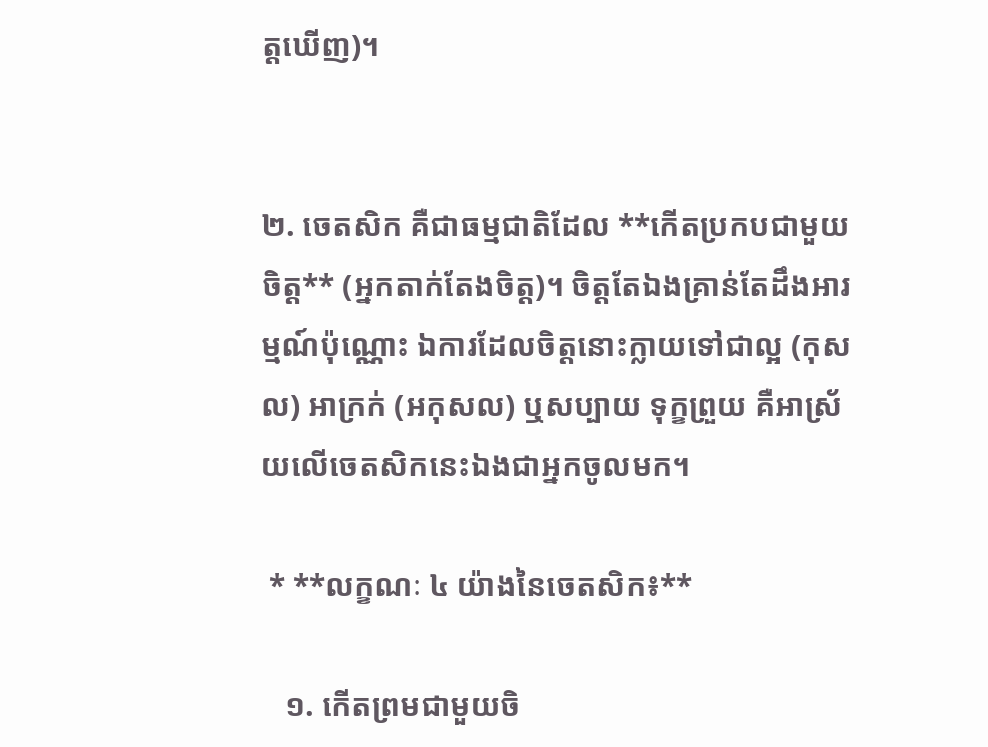ត្តឃើញ)។


២. ចេតសិក គឺជាធម្មជាតិដែល **កើតប្រកបជាមួយចិត្ត** (អ្នកតាក់តែងចិត្ត)។ ចិត្តតែឯងគ្រាន់តែដឹងអារម្មណ៍ប៉ុណ្ណោះ ឯការដែលចិត្តនោះក្លាយទៅជាល្អ (កុសល) អាក្រក់ (អកុសល) ឬសប្បាយ ទុក្ខព្រួយ គឺអាស្រ័យលើចេតសិកនេះឯងជាអ្នកចូលមក។

 * **លក្ខណៈ ៤ យ៉ាងនៃចេតសិក៖**

   ១. កើតព្រមជាមួយចិ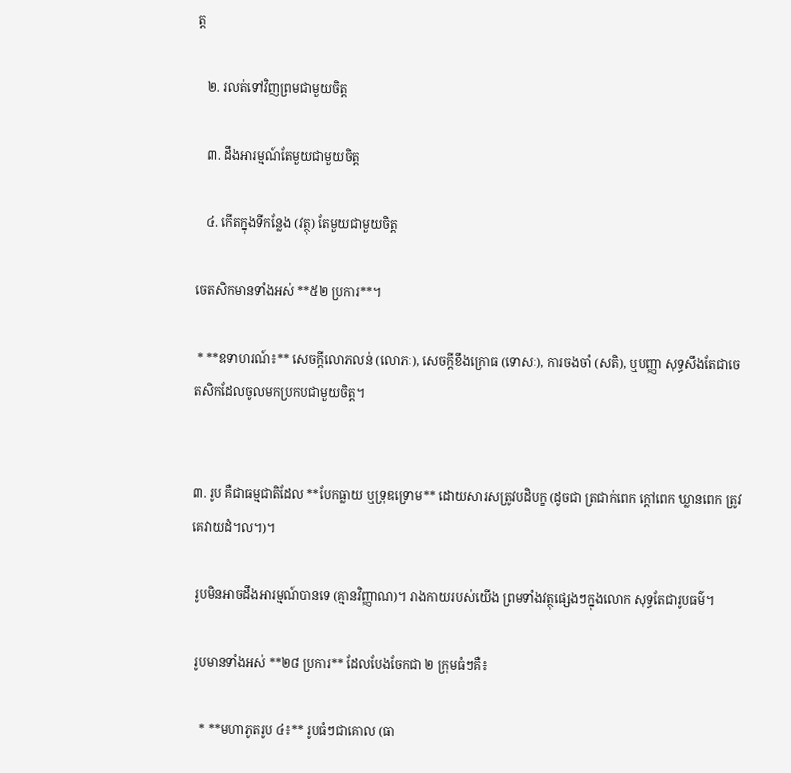ត្ត

   ២. រលត់ទៅវិញព្រមជាមួយចិត្ត

   ៣. ដឹងអារម្មណ៍តែមួយជាមួយចិត្ត

   ៤. កើតក្នុងទីកន្លែង (វត្ថុ) តែមួយជាមួយចិត្ត

ចេតសិកមានទាំងអស់ **៥២ ប្រការ**។

 * **ឧទាហរណ៍៖** សេចក្តីលោភលន់ (លោភៈ), សេចក្តីខឹងក្រោធ (ទោសៈ), ការចងចាំ (សតិ), ឬបញ្ញា សុទ្ធសឹងតែជាចេតសិកដែលចូលមកប្រកបជាមួយចិត្ត។


៣. រូប គឺជាធម្មជាតិដែល **បែកធ្លាយ ឬទ្រុឌទ្រោម** ដោយសារសត្រូវបដិបក្ខ (ដូចជា ត្រជាក់ពេក ក្តៅពេក ឃ្លានពេក ត្រូវគេវាយដំ។ល។)។

 រូបមិនអាចដឹងអារម្មណ៍បានទេ (គ្មានវិញ្ញាណ)។ រាងកាយរបស់យើង ព្រមទាំងវត្ថុផ្សេងៗក្នុងលោក សុទ្ធតែជារូបធម៌។

 រូបមានទាំងអស់ **២៨ ប្រការ** ដែលបែងចែកជា ២ ក្រុមធំៗគឺ៖

   * **មហាភូតរូប ៤៖** រូបធំៗជាគោល (ធា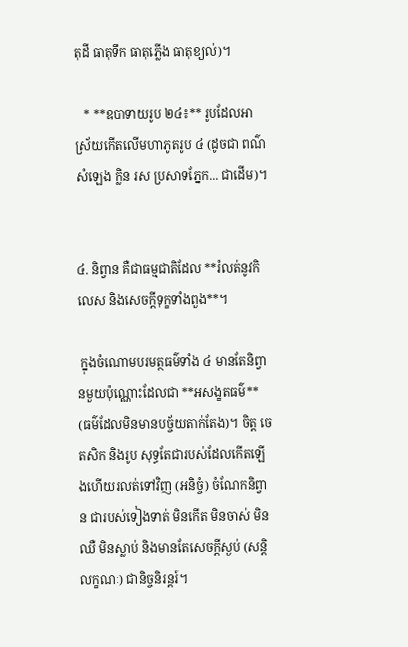តុដី ធាតុទឹក ធាតុភ្លើង ធាតុខ្យល់)។

   * **ឧបាទាយរូប ២៤៖** រូបដែលអាស្រ័យកើតលើមហាភូតរូប ៤ (ដូចជា ពណ៌ សំឡេង ក្លិន រស ប្រសាទភ្នែក... ជាដើម)។


៤. និព្វាន គឺជាធម្មជាតិដែល **រំលត់នូវកិលេស និងសេចក្តីទុក្ខទាំងពួង**។

 ក្នុងចំណោមបរមត្ថធម៌ទាំង ៤ មានតែនិព្វានមួយប៉ុណ្ណោះដែលជា **អសង្ខតធម៌** (ធម៌ដែលមិនមានបច្ច័យតាក់តែង)។ ចិត្ត ចេតសិក និងរូប សុទ្ធតែជារបស់ដែលកើតឡើងហើយរលត់ទៅវិញ (អនិច្ចំ) ចំណែកនិព្វាន ជារបស់ទៀងទាត់ មិនកើត មិនចាស់ មិនឈឺ មិនស្លាប់ និងមានតែសេចក្តីស្ងប់ (សន្តិលក្ខណៈ) ជានិច្ចនិរន្តរ៍។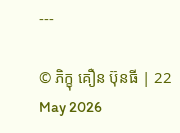---

© ភិក្ខុ គឿន ប៊ុនធី | 22 May 2026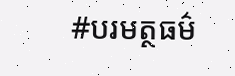#បរមត្ថធម៌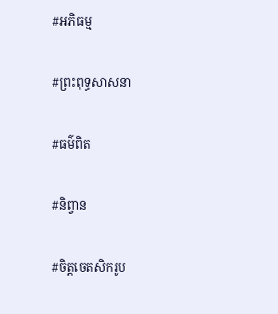#អភិធម្ម

#ព្រះពុទ្ធសាសនា

#ធម៌ពិត

#និព្វាន

#ចិត្តចេតសិករូប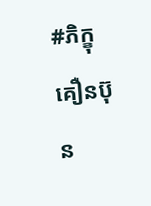#ភិក្ខុគឿនប៊ុន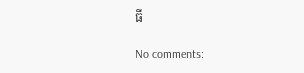ធី

No comments: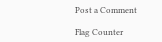Post a Comment

Flag Counter